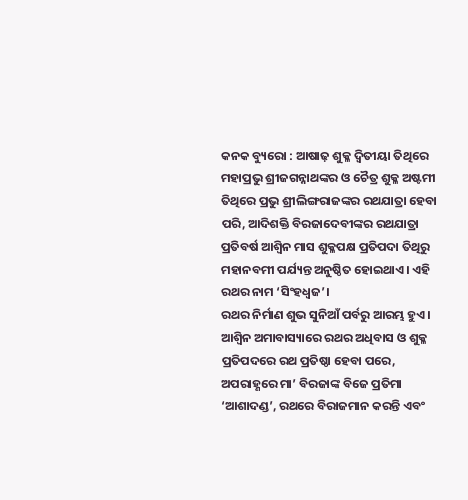କନକ ବ୍ୟୁରୋ : ଆଷାଢ଼ ଶୁକ୍ଳ ଦ୍ୱିତୀୟା ତିଥିରେ ମହାପ୍ରଭୁ ଶ୍ରୀଜଗନ୍ନାଥଙ୍କର ଓ ଚୈତ୍ର ଶୁକ୍ଳ ଅଷ୍ଟମୀ ତିଥିରେ ପ୍ରଭୁ ଶ୍ରୀଲିଙ୍ଗରାଜଙ୍କର ରଥଯାତ୍ରା ହେବା ପରି, ଆଦିଶକ୍ତି ବିରଜାଦେବୀଙ୍କର ରଥଯାତ୍ରା ପ୍ରତିବର୍ଷ ଆଶ୍ୱିନ ମାସ ଶୁକ୍ଳପକ୍ଷ ପ୍ରତିପଦା ତିଥିରୁ ମହାନବମୀ ପର୍ଯ୍ୟନ୍ତ ଅନୁଷ୍ଠିତ ହୋଇଥାଏ। ଏହି ରଥର ନାମ ‘ସିଂହଧ୍ୱଜ’।
ରଥର ନିର୍ମାଣ ଶୁଭ ସୁନିଆଁ ପର୍ବରୁ ଆରମ୍ଭ ହୁଏ। ଆଶ୍ୱିନ ଅମାବାସ୍ୟାରେ ରଥର ଅଧିବାସ ଓ ଶୁକ୍ଳ ପ୍ରତିପଦରେ ରଥ ପ୍ରତିଷ୍ଠା ହେବା ପରେ, ଅପରାହ୍ଣରେ ମା’ ବିରଜାଙ୍କ ବିଜେ ପ୍ରତିମା ‘ଆଶାଦଣ୍ଡ’, ରଥରେ ବିରାଜମାନ କରନ୍ତି ଏବଂ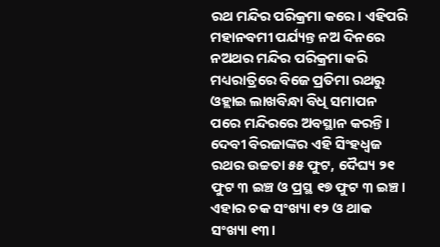ରଥ ମନ୍ଦିର ପରିକ୍ରମା କରେ। ଏହିପରି ମହାନବମୀ ପର୍ଯ୍ୟନ୍ତ ନଅ ଦିନରେ ନଅଥର ମନ୍ଦିର ପରିକ୍ରମା କରି ମଧ୍ୟରାତ୍ରିରେ ବିଜେ ପ୍ରତିମା ରଥରୁ ଓହ୍ଲାଇ ଲାଖବିନ୍ଧା ବିଧି ସମାପନ ପରେ ମନ୍ଦିରରେ ଅବସ୍ଥାନ କରନ୍ତି।
ଦେବୀ ବିରଜାଙ୍କର ଏହି ସିଂହଧ୍ୱଜ ରଥର ଉଚ୍ଚତା ୫୫ ଫୁଟ, ଦୈଘ୍ୟ ୨୧ ଫୁଟ ୩ ଇଞ୍ଚ ଓ ପ୍ରସ୍ଥ ୧୭ ଫୁଟ ୩ ଇଞ୍ଚ। ଏହାର ଚକ ସଂଖ୍ୟା ୧୨ ଓ ଥାକ ସଂଖ୍ୟା ୧୩।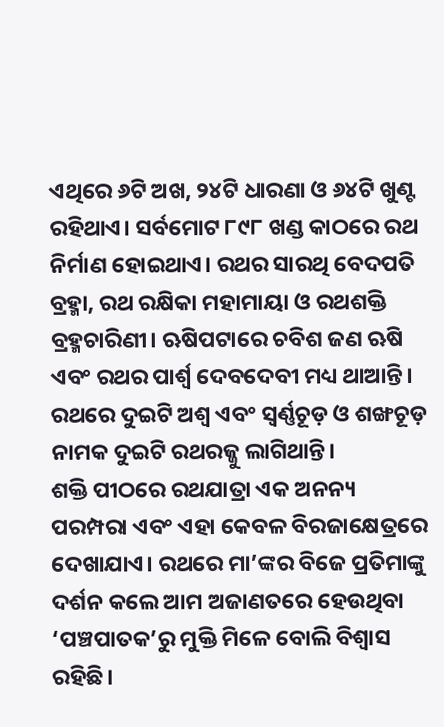ଏଥିରେ ୬ଟି ଅଖ, ୨୪ଟି ଧାରଣା ଓ ୬୪ଟି ଖୁଣ୍ଟ ରହିଥାଏ। ସର୍ବମୋଟ ୮୯୮ ଖଣ୍ଡ କାଠରେ ରଥ ନିର୍ମାଣ ହୋଇଥାଏ। ରଥର ସାରଥି ବେଦପତି ବ୍ରହ୍ମା, ରଥ ରକ୍ଷିକା ମହାମାୟା ଓ ରଥଶକ୍ତି ବ୍ରହ୍ମଚାରିଣୀ। ଋଷିପଟାରେ ଚବିଶ ଜଣ ଋଷି ଏବଂ ରଥର ପାର୍ଶ୍ୱ ଦେବଦେବୀ ମଧ୍ୟ ଥାଆନ୍ତି। ରଥରେ ଦୁଇଟି ଅଶ୍ୱ ଏବଂ ସ୍ୱର୍ଣ୍ଣଚୂଡ଼ ଓ ଶଙ୍ଖଚୂଡ଼ ନାମକ ଦୁଇଟି ରଥରଜ୍ଜୁ ଲାଗିଥାନ୍ତି।
ଶକ୍ତି ପୀଠରେ ରଥଯାତ୍ରା ଏକ ଅନନ୍ୟ ପରମ୍ପରା ଏବଂ ଏହା କେବଳ ବିରଜାକ୍ଷେତ୍ରରେ ଦେଖାଯାଏ। ରଥରେ ମା’ଙ୍କର ବିଜେ ପ୍ରତିମାଙ୍କୁ ଦର୍ଶନ କଲେ ଆମ ଅଜାଣତରେ ହେଉଥିବା ‘ପଞ୍ଚପାତକ’ରୁ ମୁକ୍ତି ମିଳେ ବୋଲି ବିଶ୍ୱାସ ରହିଛି।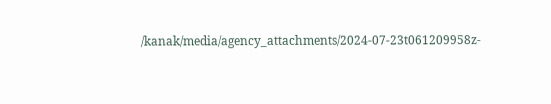/kanak/media/agency_attachments/2024-07-23t061209958z-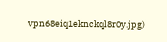vpn68eiq1eknckql8r0y.jpg)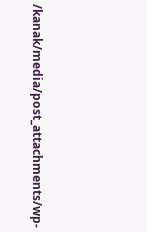/kanak/media/post_attachments/wp-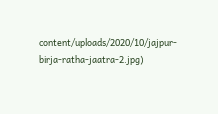content/uploads/2020/10/jajpur-birja-ratha-jaatra-2.jpg)